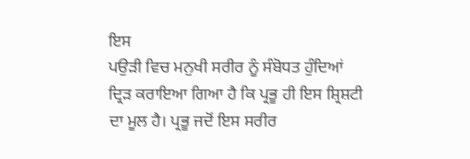ਇਸ
ਪਉੜੀ ਵਿਚ ਮਨੁਖੀ ਸਰੀਰ ਨੂੰ ਸੰਬੋਧਤ ਹੁੰਦਿਆਂ ਦ੍ਰਿੜ ਕਰਾਇਆ ਗਿਆ ਹੈ ਕਿ ਪ੍ਰਭੂ ਹੀ ਇਸ ਸ਼੍ਰਿਸ਼ਟੀ ਦਾ ਮੂਲ ਹੈ। ਪ੍ਰਭੂ ਜਦੋਂ ਇਸ ਸਰੀਰ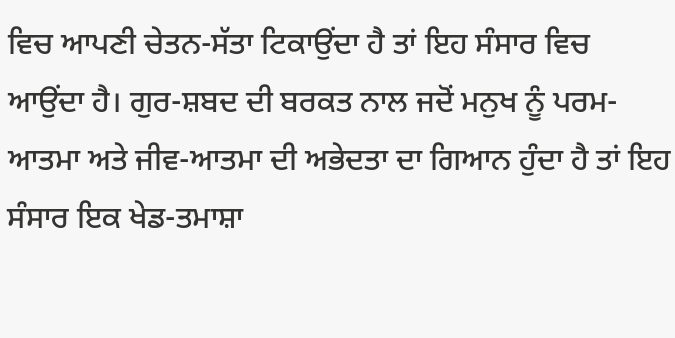ਵਿਚ ਆਪਣੀ ਚੇਤਨ-ਸੱਤਾ ਟਿਕਾਉਂਦਾ ਹੈ ਤਾਂ ਇਹ ਸੰਸਾਰ ਵਿਚ ਆਉਂਦਾ ਹੈ। ਗੁਰ-ਸ਼ਬਦ ਦੀ ਬਰਕਤ ਨਾਲ ਜਦੋਂ ਮਨੁਖ ਨੂੰ ਪਰਮ-ਆਤਮਾ ਅਤੇ ਜੀਵ-ਆਤਮਾ ਦੀ ਅਭੇਦਤਾ ਦਾ ਗਿਆਨ ਹੁੰਦਾ ਹੈ ਤਾਂ ਇਹ ਸੰਸਾਰ ਇਕ ਖੇਡ-ਤਮਾਸ਼ਾ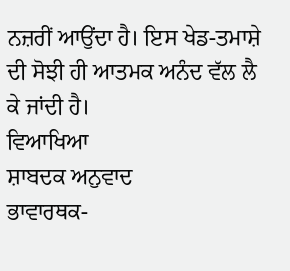ਨਜ਼ਰੀਂ ਆਉਂਦਾ ਹੈ। ਇਸ ਖੇਡ-ਤਮਾਸ਼ੇ ਦੀ ਸੋਝੀ ਹੀ ਆਤਮਕ ਅਨੰਦ ਵੱਲ ਲੈ ਕੇ ਜਾਂਦੀ ਹੈ।
ਵਿਆਖਿਆ
ਸ਼ਾਬਦਕ ਅਨੁਵਾਦ
ਭਾਵਾਰਥਕ-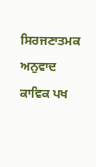ਸਿਰਜਣਾਤਮਕ ਅਨੁਵਾਦ
ਕਾਵਿਕ ਪਖ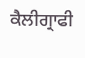ਕੈਲੀਗ੍ਰਾਫੀ